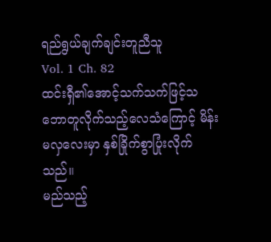ရည်ရွယ်ချက်ချင်းတူညီသူ
Vol. 1 Ch. 82
ထင်းရှီ၏အောင့်သက်သက်ဖြင့်သဘောတူလိုက်သည့်လေသံကြောင့် မိန်းမလှလေးမှာ နှစ်ခြိုက်စွာပြုံးလိုက်သည်။
မည်သည့်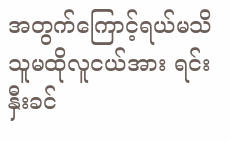အတွက်ကြောင့်ရယ်မသိ သူမထိုလူငယ်အား ရင်းနှီးခင်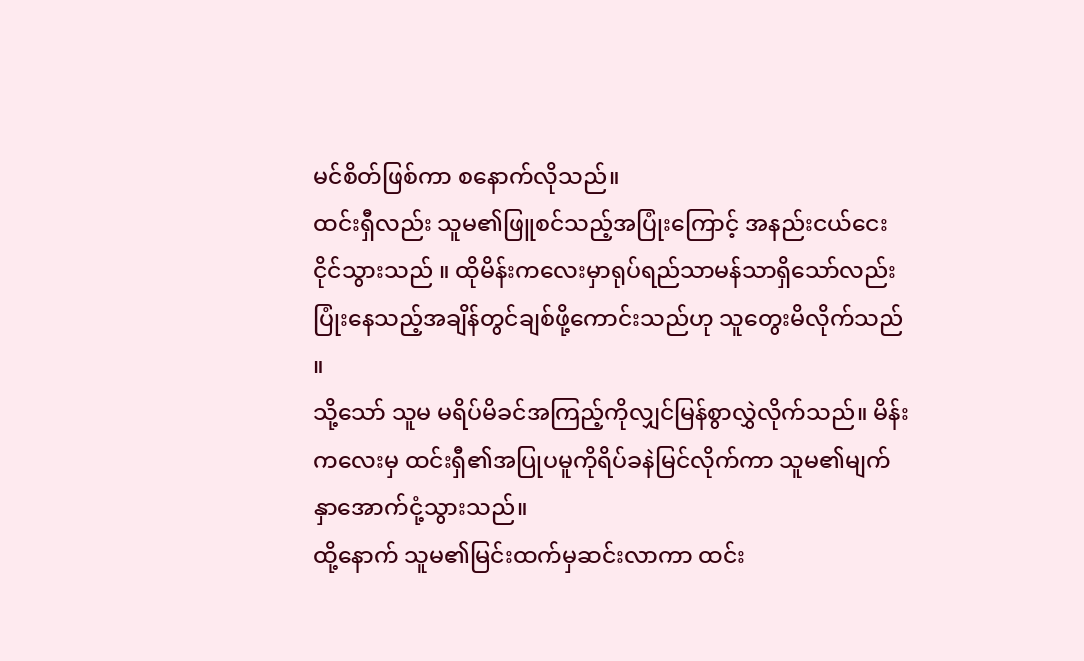မင်စိတ်ဖြစ်ကာ စနောက်လိုသည်။
ထင်းရှီလည်း သူမ၏ဖြူစင်သည့်အပြုံးကြောင့် အနည်းငယ်ငေးငိုင်သွားသည် ။ ထိုမိန်းကလေးမှာရုပ်ရည်သာမန်သာရှိသော်လည်း ပြုံးနေသည့်အချိန်တွင်ချစ်ဖို့ကောင်းသည်ဟု သူတွေးမိလိုက်သည် ။
သို့သော် သူမ မရိပ်မိခင်အကြည့်ကိုလျှင်မြန်စွာလွှဲလိုက်သည်။ မိန်းကလေးမှ ထင်းရှီ၏အပြုပမူကိုရိပ်ခနဲမြင်လိုက်ကာ သူမ၏မျက်နှာအောက်ငုံ့သွားသည်။
ထို့နောက် သူမ၏မြင်းထက်မှဆင်းလာကာ ထင်း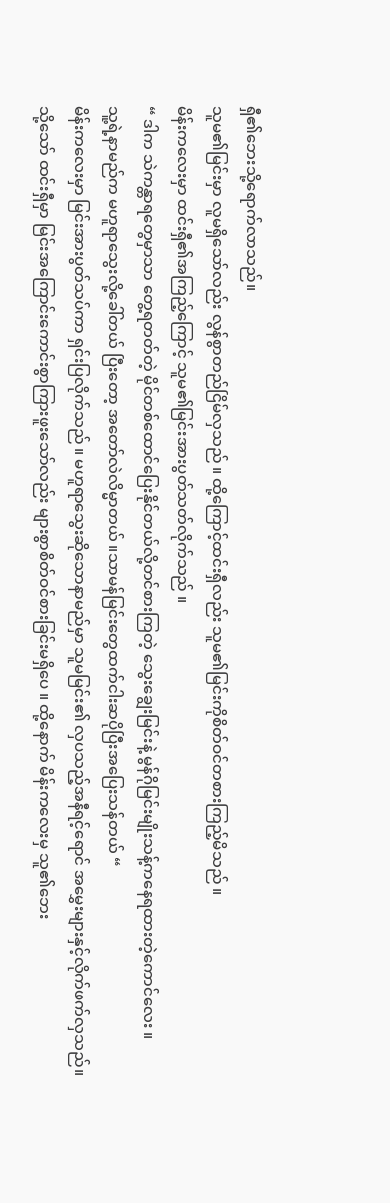ရှီ၏ဘေးသို့ရောက်လာသည်။
သူမ၏မြင်းမှာ လူမရှိသော်လည်း လွန်စွာတည်ငြိမ်လှသည် ။ ထို့ကြောင့်ထင်းရှီလည်း သူမ၏မြင်းကိုစိတ်ဝင်တစားကြည့်မိသည် ။
မိန်းကလေးမှာ ထင်းရှီ၏အကြည့်ကြောင့် သူမ၏မြင်းအားပွတ်သတ်လိုက်သည် ။
“ ဒါက သဲကန္တာရတွေမှာသာ တွေ့ရတတ်တဲ့ မိုင်တစ်ထောင်ပြေးနိုင်တယ်လို့တင်စားကြတဲ့ သွေးချွေးမြင်းနဲ့ မွန်ဂိုမြင်းမျိုးသန့်ကနေရထားတဲ့ကောင်လေး ။
သူ့ရဲ့နာမည်က မဟူရာသွေးလို့ခေါ်တယ် ပြီးတော့ အတော်လဲလိမ္မာတယ် ။သာမန်မြင်းတွေထက်ငါးဆပိုပြီးအပြေးသန်တယ် “
မိန်းကလေးမှာ မြင်းအားပွတ်သပ်ကာ ရှင်းပြလိုက်သည် ။ မဟူရာသွေးဆိုသောနာမည်မှာ သူမမြင်း၏ လှပသည့်အနီရင့်ရောင် အမွှေးများနှင့်လိုက်ဖက်လှသည်။
သို့သော် ထင်းရှီမှာ မြင်းအကြောင်းကောင်းစွာကြားဖူးသော်လည်း များစွာစိတ်ဝင်စားခြင်းမရှိပေ ။ ထို့နောက် မိန်းကလေးမှ သူ၏ဘေး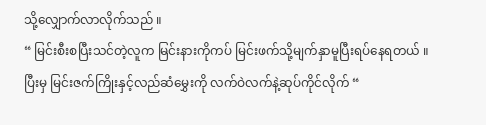သို့လျှောက်လာလိုက်သည် ။
“ မြင်းစီးစပြီးသင်တဲ့လူက မြင်းနားကိုကပ် မြင်းဖက်သို့မျက်နှာမူပြီးရပ်နေရတယ် ။ ပြီးမှ မြင်းဇက်ကြိုးနှင့်လည်ဆံမွှေးကို လက်ဝဲလက်နဲ့ဆုပ်ကိုင်လိုက် “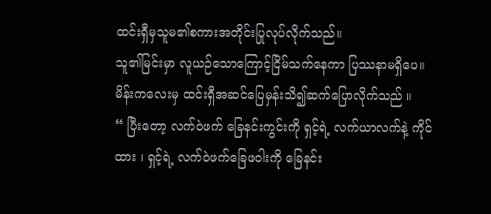ထင်းရှီမှသူမ၏စကားအတိုင်းပြုလုပ်လိုက်သည်။
သူ၏မြင်းမှာ လူယဉ်သောကြောင့်ငြိမ်သက်နေကာ ပြဿနာမရှိပေ။
မိန်းကလေးမှ ထင်းရှီအဆင်ပြေမှန်းသိ၍ဆက်ပြောလိုက်သည် ။
“ ပြီးတော့ လက်ဝဲဖက် ခြေနင်းကွင်းကို ရှင့်ရဲ့ လက်ယာလက်နဲ့ ကိုင်ထား ၊ ရှင့်ရဲ့ လက်ဝဲဖက်ခြေဖဝါးကို ခြေနင်း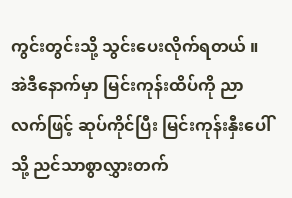ကွင်းတွင်းသို့ သွင်းပေးလိုက်ရတယ် ။
အဲဒီနောက်မှာ မြင်းကုန်းထိပ်ကို ညာလက်ဖြင့် ဆုပ်ကိုင်ပြီး မြင်းကုန်းနှီးပေါ်သို့ ညင်သာစွာလွှားတက်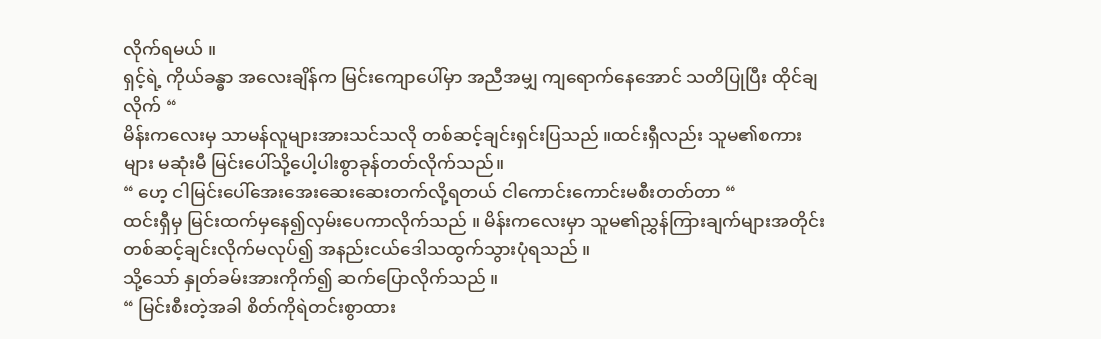လိုက်ရမယ် ။
ရှင့်ရဲ့ ကိုယ်ခန္ဓာ အလေးချိန်က မြင်းကျောပေါ်မှာ အညီအမျှ ကျရောက်နေအောင် သတိပြုပြီး ထိုင်ချလိုက် “
မိန်းကလေးမှ သာမန်လူများအားသင်သလို တစ်ဆင့်ချင်းရှင်းပြသည် ။ထင်းရှီလည်း သူမ၏စကားများ မဆုံးမီ မြင်းပေါ်သို့ပေါ့ပါးစွာခုန်တတ်လိုက်သည်။
“ ဟေ့ ငါမြင်းပေါ်အေးအေးဆေးဆေးတက်လို့ရတယ် ငါကောင်းကောင်းမစီးတတ်တာ “
ထင်းရှီမှ မြင်းထက်မှနေ၍လှမ်းပေကာလိုက်သည် ။ မိန်းကလေးမှာ သူမ၏ညွှန်ကြားချက်များအတိုင်းတစ်ဆင့်ချင်းလိုက်မလုပ်၍ အနည်းငယ်ဒေါသထွက်သွားပုံရသည် ။
သို့သော် နှုတ်ခမ်းအားကိုက်၍ ဆက်ပြောလိုက်သည် ။
“ မြင်းစီးတဲ့အခါ စိတ်ကိုရဲတင်းစွာထား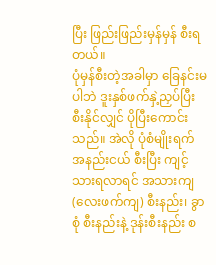ပြီး ဖြည်းဖြည်းမှန်မှန် စီးရတယ်။
ပုံမှန်စီးတဲ့အခါမှာ ခြေနင်းမပါဘဲ ဒူးနှစ်ဖက်နှဲ့ညှပ်ပြီး စီးနိုင်လျှင် ပိုပြီးကောင်းသည်။ အဲလို ပုံစံမျိုးရက်အနည်းငယ် စီးပြီး ကျင့်သားရလာရင် အသားကျ (လေးဖက်ကျ) စီးနည်း၊ ခွာစုံ စီးနည်းနဲ့ ဒုန်းစီးနည်း စ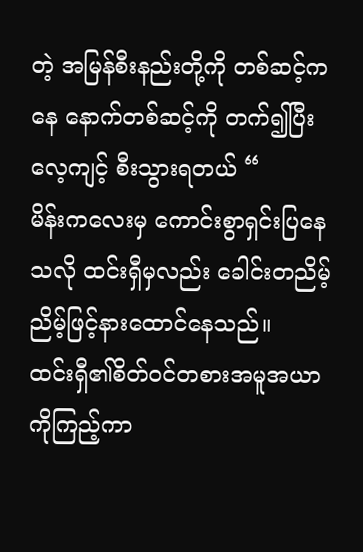တဲ့ အမြန်စီးနည်းတို့ကို တစ်ဆင့်ကနေ နောက်တစ်ဆင့်ကို တက်၍ပြီးလေ့ကျင့် စီးသွားရတယ် “
မိန်းကလေးမှ ကောင်းစွာရှင်းပြနေသလို ထင်းရှီမှလည်း ခေါင်းတညိမ့်ညိမ့်ဖြင့်နားထောင်နေသည်။
ထင်းရှီ၏စိတ်ဝင်တစားအမူအယာကိုကြည့်ကာ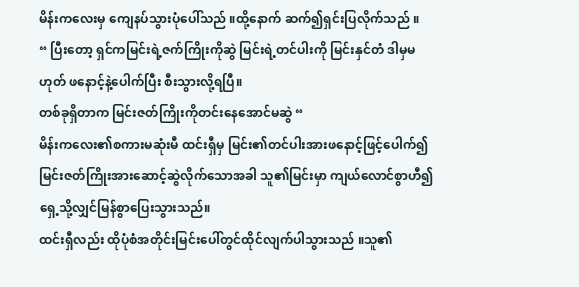မိန်းကလေးမှ ကျေနပ်သွားပုံပေါ်သည် ။ထို့နောက် ဆက်၍ရှင်းပြလိုက်သည် ။
“ ပြီးတော့ ရှင်ကမြင်းရဲ့ဇက်ကြိုးကိုဆွဲ မြင်းရဲ့တင်ပါးကို မြင်းနှင်တံ ဒါမှမဟုတ် ဖနောင့်နဲ့ပေါက်ပြီး စီးသွားလို့ရပြီ။
တစ်ခုရှိတာက မြင်းဇတ်ကြိုးကိုတင်းနေအောင်မဆွဲ “
မိန်းကလေး၏စကားမဆုံးမီ ထင်းရှီမှ မြင်း၏တင်ပါးအားဖနောင့်ဖြင့်ပေါက်၍ မြင်းဇတ်ကြိုးအားဆောင့်ဆွဲလိုက်သောအခါ သူ၏မြင်းမှာ ကျယ်လောင်စွာဟီ၍ရှေ့သို့လျှင်မြန်စွာပြေးသွားသည်။
ထင်းရှီလည်း ထိုပုံစံအတိုင်းမြင်းပေါ်တွင်ထိုင်လျက်ပါသွားသည် ။သူ၏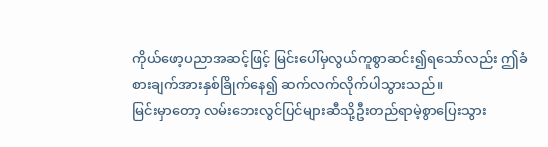ကိုယ်ဖော့ပညာအဆင့်ဖြင့် မြင်းပေါ်မှလွယ်ကူစွာဆင်း၍ရသော်လည်း ဤခံစားချက်အားနှစ်ခြိုက်နေ၍ ဆက်လက်လိုက်ပါသွားသည်။
မြင်းမှာတော့ လမ်းဘေးလွင်ပြင်များဆီသို့ဦးတည်ရာမဲ့စွာပြေးသွား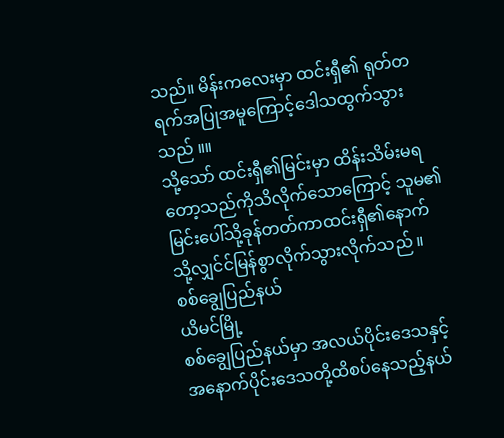သည်။ မိန်းကလေးမှာ ထင်းရှီ၏ ရုတ်တရက်အပြုအမူကြောင့်ဒေါသထွက်သွားသည် ။။
သို့သော် ထင်းရှီ၏မြင်းမှာ ထိန်းသိမ်းမရတော့သည်ကိုသိလိုက်သောကြောင့် သူမ၏မြင်းပေါ်သို့ခုန်တတ်ကာထင်းရှီ၏နောက်သို့လျှင်င်မြန်စွာလိုက်သွားလိုက်သည် ။
စစ်ချွေပြည်နယ်
ယိမင်မြို့
စစ်ချွေပြည်နယ်မှာ အလယ်ပိုင်းဒေသနှင့်အနောက်ပိုင်းဒေသတို့ထိစပ်နေသည့်နယ်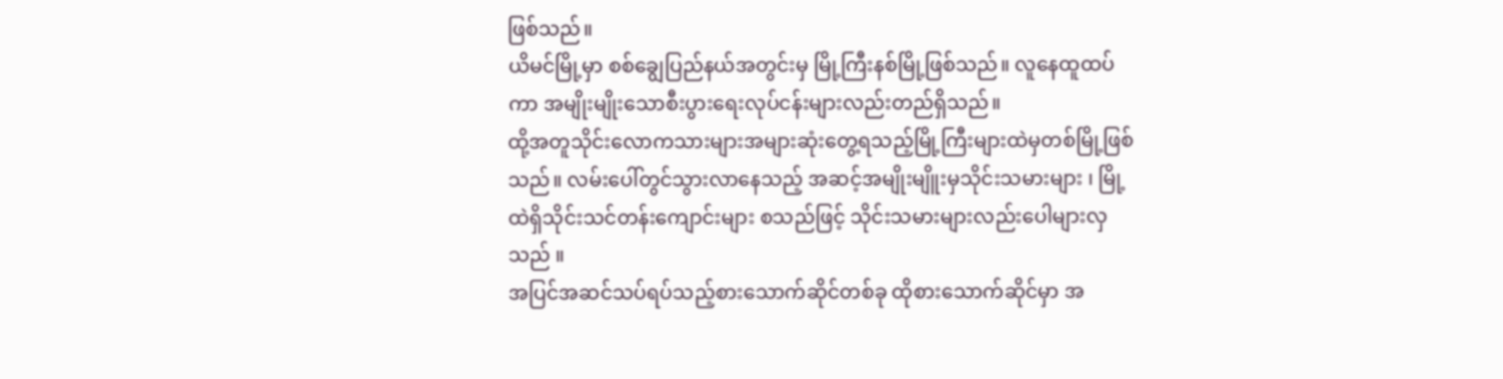ဖြစ်သည်။
ယိမင်မြို့မှာ စစ်ချွေပြည်နယ်အတွင်းမှ မြို့ကြီးနစ်မြို့ဖြစ်သည်။ လူနေထူထပ်ကာ အမျိုးမျိုးသောစီးပွားရေးလုပ်ငန်းများလည်းတည်ရှိသည်။
ထို့အတူသိုင်းလောကသားများအများဆုံးတွေ့ရသည့်မြို့ကြီးများထဲမှတစ်မြို့ဖြစ်သည်။ လမ်းပေါ်တွင်သွားလာနေသည့် အဆင့်အမျိုးမျိူးမှသိုင်းသမားများ ၊ မြို့ထဲရှိသိုင်းသင်တန်းကျောင်းများ စသည်ဖြင့် သိုင်းသမားများလည်းပေါများလှသည် ။
အပြင်အဆင်သပ်ရပ်သည့်စားသောက်ဆိုင်တစ်ခု ထိုစားသောက်ဆိုင်မှာ အ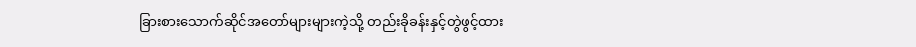ခြားစားသောက်ဆိုင်အတော်များများကဲ့သို့ တည်းခိုခန်းနှင့်တွဲဖွင့်ထား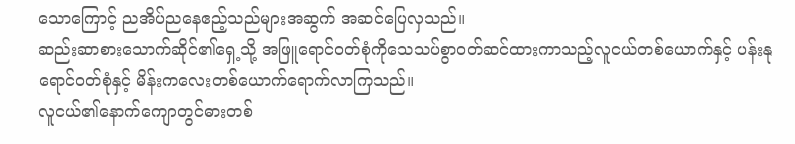သောကြောင့် ညအိပ်ညနေဧည့်သည်များအဆွက် အဆင်ပြေလှသည်။
ဆည်းဆာစားသောက်ဆိုင်၏ရှေ့သို့ အဖြူရောင်ဝတ်စုံကိုသေသပ်စွာဝတ်ဆင်ထားကာသည့်လူငယ်တစ်ယောက်နှင့် ပန်းနုရောင်ဝတ်စုံနှင့် မိန်းကလေးတစ်ယောက်ရောက်လာကြသည်။
လူငယ်၏နောက်ကျောတွင်ဓားတစ်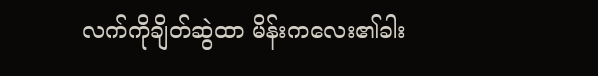လက်ကိုချိတ်ဆွဲထာ မိန်းကလေး၏ခါး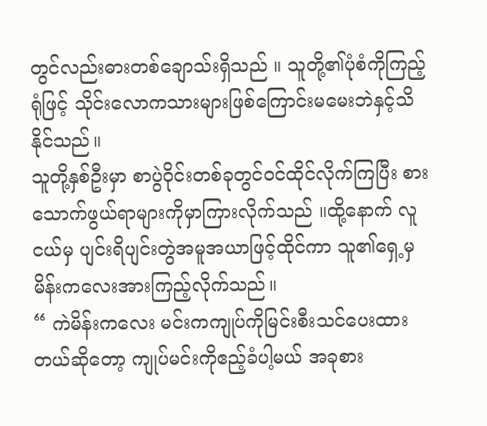တွင်လည်းဓားတစ်ချောသ်းရှိသည် ။ သူတို့၏ပုံစံကိုကြည့်ရုံဖြင့် သိုင်းလောကသားများဖြစ်ကြောင်းမမေးဘဲနှင့်သိနိုင်သည်။
သူတို့နှစ်ဦးမှာ စာပွဲဝိုင်းတစ်ခုတွင်ဝင်ထိုင်လိုက်ကြပြီး စားသောက်ဖွယ်ရာများကိုမှာကြားလိုက်သည် ။ထို့နောက် လူငယ်မှ ပျင်းရိပျင်းတွဲအမူအယာဖြင့်ထိုင်ကာ သူ၏ရှေ့မှမိန်းကလေးအားကြည့်လိုက်သည်။
“ ကဲမိန်းကလေး မင်းကကျုပ်ကိုမြင်းစီးသင်ပေးထားတယ်ဆိုတော့ ကျုပ်မင်းကိုဧည့်ခံပါ့မယ် အခုစား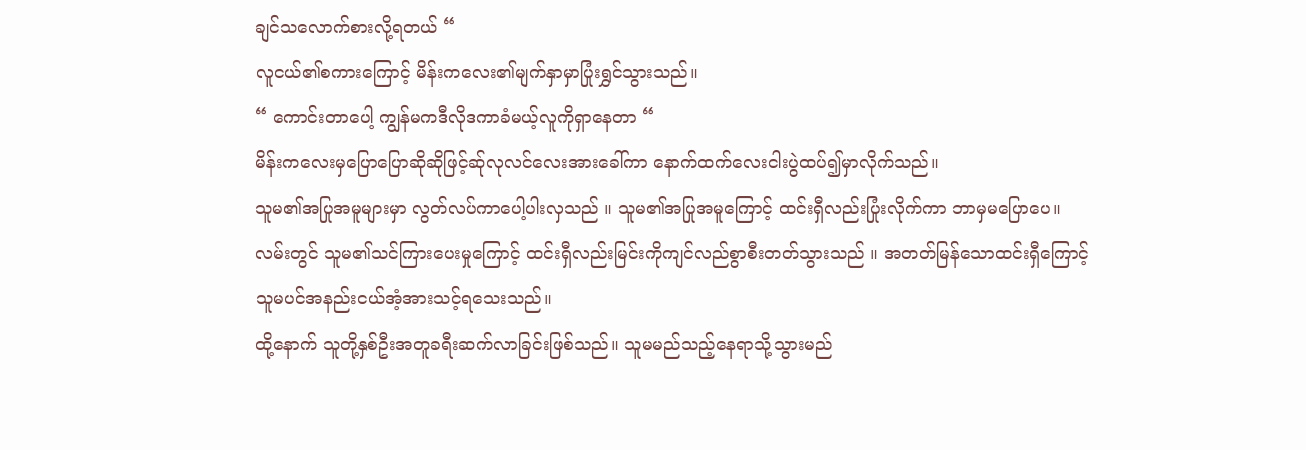ချင်သလောက်စားလို့ရတယ် “
လူငယ်၏စကားကြောင့် မိန်းကလေး၏မျက်နှာမှာပြုံးရွှင်သွားသည်။
“ ကောင်းတာပေါ့ ကျွန်မကဒီလိုဒကာခံမယ့်လူကိုရှာနေတာ “
မိန်းကလေးမှပြောပြောဆိုဆိုဖြင့်ဆ်ုလုလင်လေးအားခေါ်ကာ နောက်ထက်လေးငါးပွဲထပ်၍မှာလိုက်သည်။
သူမ၏အပြုအမူများမှာ လွတ်လပ်ကာပေါ့ပါးလှသည် ။ သူမ၏အပြုအမူကြောင့် ထင်းရှီလည်းပြုံးလိုက်ကာ ဘာမှမပြောပေ။
လမ်းတွင် သူမ၏သင်ကြားပေးမှုကြောင့် ထင်းရှီလည်းမြင်းကိုကျင်လည်စွာစီးတတ်သွားသည် ။ အတတ်မြန်သောထင်းရှီကြောင့် သူမပင်အနည်းငယ်အံ့အားသင့်ရသေးသည်။
ထို့နောက် သူတို့နှစ်ဦးအတူခရီးဆက်လာခြင်းဖြစ်သည်။ သူမမည်သည့်နေရာသို့သွားမည်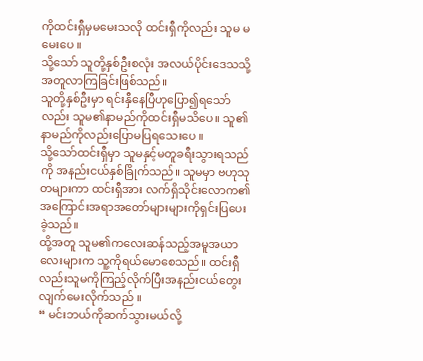ကိုထင်းရှီမှမမေးသလို ထင်းရှီကိုလည်း သူမ မမေးပေ ။
သို့သော် သူတို့နှစ်ဦးစလုံး အလယ်ပိုင်းဒေသသို့အတူလာကြခြင်းဖြစ်သည်။
သူတို့နှစ်ဦးမှာ ရင်းနှီနေပြီဟုပြော၍ရသော်လည်း သူမ၏နာမည်ကိုထင်းရှီမသိပေ။ သူ၏နာမည်ကိုလည်းပြောမပြရသေးပေ ။
သို့သော်ထင်းရှီမှာ သူမနှင့်မတူခရီးသွားရသည်ကို အနည်းငယ်နှစ်ခြိုက်သည်။ သူမမှာ ဗဟုသုတများကာ ထင်းရှီအား လက်ရှိသိုင်းလောက၏အကြောင်းအရာအတော်များများကိုရှင်းပြပေးခဲ့သည်။
ထို့အတူ သူမ၏ကလေးဆန်သည့်အမူအယာလေးများက သူ့ကိုရယ်မောစေသည်။ ထင်းရှီလည်းသူမကိုကြည့်လိုက်ပြီးအနည်းငယ်တွေးလျက်မေးလိုက်သည် ။
“ မင်းဘယ်ကိုဆက်သွားမယ်လို့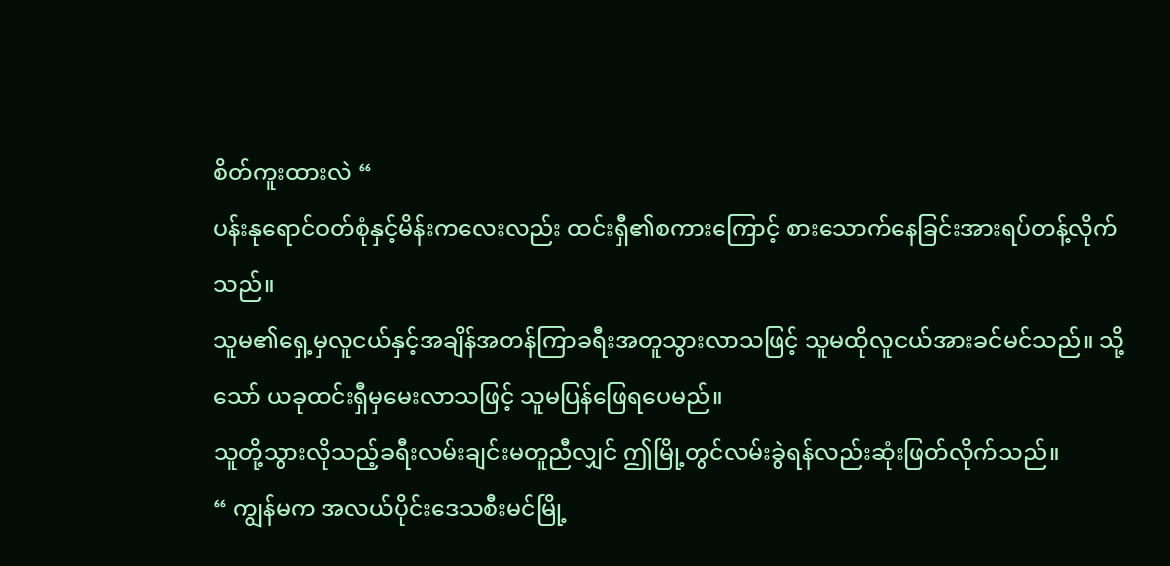စိတ်ကူးထားလဲ “
ပန်းနုရောင်ဝတ်စုံနှင့်မိန်းကလေးလည်း ထင်းရှီ၏စကားကြောင့် စားသောက်နေခြင်းအားရပ်တန့်လိုက်သည်။
သူမ၏ရှေ့မှလူငယ်နှင့်အချိန်အတန်ကြာခရီးအတူသွားလာသဖြင့် သူမထိုလူငယ်အားခင်မင်သည်။ သို့သော် ယခုထင်းရှီမှမေးလာသဖြင့် သူမပြန်ဖြေရပေမည်။
သူတို့သွားလိုသည့်ခရီးလမ်းချင်းမတူညီလျှင် ဤမြို့တွင်လမ်းခွဲရန်လည်းဆုံးဖြတ်လိုက်သည်။
“ ကျွန်မက အလယ်ပိုင်းဒေသစီးမင်မြို့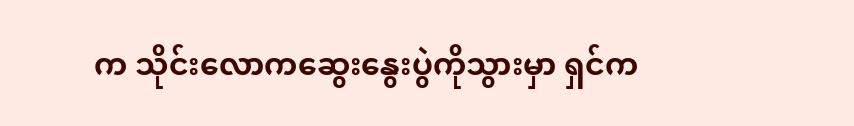က သိုင်းလောကဆွေးနွေးပွဲကိုသွားမှာ ရှင်က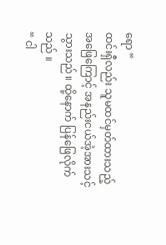ရော “
ထင်းရှီလည်း သူမထင်မှတ်ထားသည့်အဖြေကြောင့် အနည်းငယ်အံ့အားသင့်သွားသည်။ ထို့နောက် ပြန်ဖြေလိုက်သည် ။
“ ငါ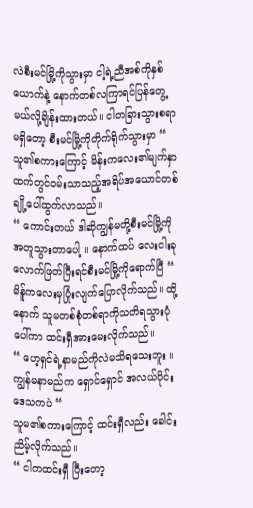လဲစီးမင်မြို့ကိုသွားမှာ ငါ့ရဲ့ညီအစ်ကိုနှစ်ယောက်နဲ့ နောက်တစ်လကြာရင်ပြန်တွေ့မယ်လို့ချိန်းထားတယ်။ ငါတခြားသွားစရာမရှိတော့ စီးမင်မြို့ကိုတိုက်ရိုက်သွားမှာ “
သူ၏စကားကြောင့် မိန်းကလေး၏မျက်နှာထက်တွင်ဝမ်းသာသည့်အရိပ်အယောင်တစ်ချို့ပေါ်ထွက်လာသည်။
“ ကောင်းတယ် ဒါဆိုကျွန်မတို့စီးမင်မြို့ကိုအတူသွားတာပေါ့ ။ နောက်ထပ် လေးငါးခုလောက်ဖြတ်ပြီးရင်စီးမင်မြို့ကိုရောက်ပြီ “
မိန်ူကလေးမှပြုံးလျက်ပြောလိုက်သည်။ ထို့နောက် သူမတစ်စုံတစ်ရာကိုသတိရသွားပုံပေါ်ကာ ထင်းရှီအားမေးလိုက်သည်။
“ ဟေ့ရှင်ရဲ့နာမည်ကိုလဲမသိရသေးဘူး ။ ကျွန်မနာမည်က ရှောင်ရှောင် အလယ်ပိုင်းဒေသကပဲ “
သူမ၏စကားကြောင့် ထင်းရှီလည်း ခေါင်းညိမ့်လိုက်သည်။
“ ငါကထင်းရှီ ပြီးတော့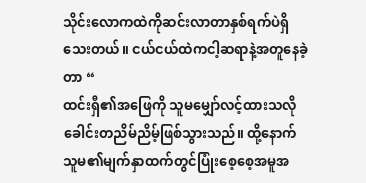သိုင်းလောကထဲကိုဆင်းလာတာနှစ်ရက်ပဲရှိသေးတယ်။ ငယ်ငယ်ထဲကငါ့ဆရာနဲ့အတူနေခဲ့တာ “
ထင်းရှီ၏အဖြေကို သူမမျှော်လင့်ထားသလိုခေါင်းတညိမ်ညိမ့်ဖြစ်သွားသည်။ ထို့နောက် သူမ၏မျက်နှာထက်တွင်ပြုံးစေ့စေ့အမူအ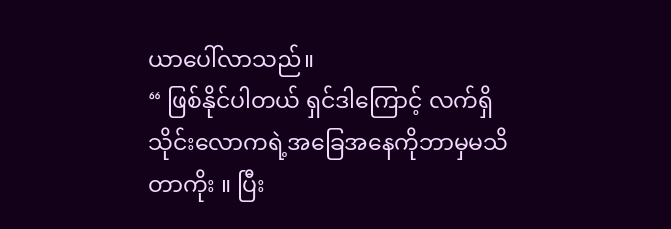ယာပေါ်လာသည်။
“ ဖြစ်နိုင်ပါတယ် ရှင်ဒါကြောင့် လက်ရှိသိုင်းလောကရဲ့အခြေအနေကိုဘာမှမသိတာကိုး ။ ပြီး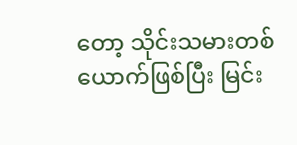တော့ သိုင်းသမားတစ်ယောက်ဖြစ်ပြီး မြင်း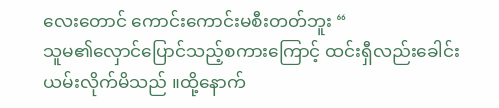လေးတောင် ကောင်းကောင်းမစီးတတ်ဘူး “
သူမ၏လှောင်ပြောင်သည့်စကားကြောင့် ထင်းရှီလည်းခေါင်းယမ်းလိုက်မိသည် ။ထို့နောက်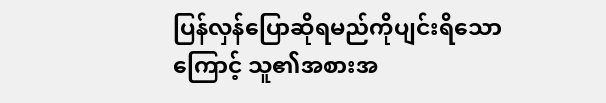ပြန်လှန်ပြောဆိုရမည်ကိုပျင်းရိသောကြောင့် သူ၏အစားအ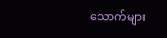သောက်များ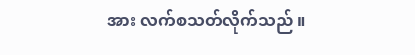အား လက်စသတ်လိုက်သည် ။